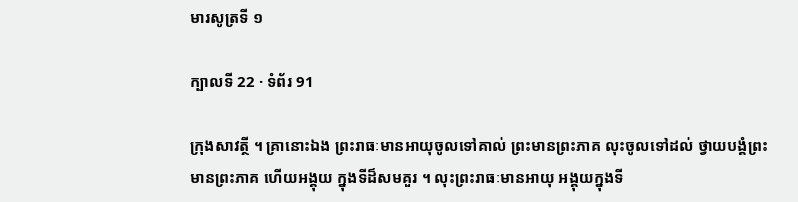មារសូត្រទី ១

ក្បាលទី 22 · ទំព័រ 91

ក្រុងសាវត្ថី ។ គ្រានោះឯង ព្រះរាធៈមានអាយុចូលទៅគាល់ ព្រះមានព្រះភាគ លុះចូលទៅដល់ ថ្វាយបង្គំព្រះមានព្រះភាគ ហើយអង្គុយ ក្នុងទីដ៏សមគួរ ។ លុះព្រះរាធៈមានអាយុ អង្គុយក្នុងទី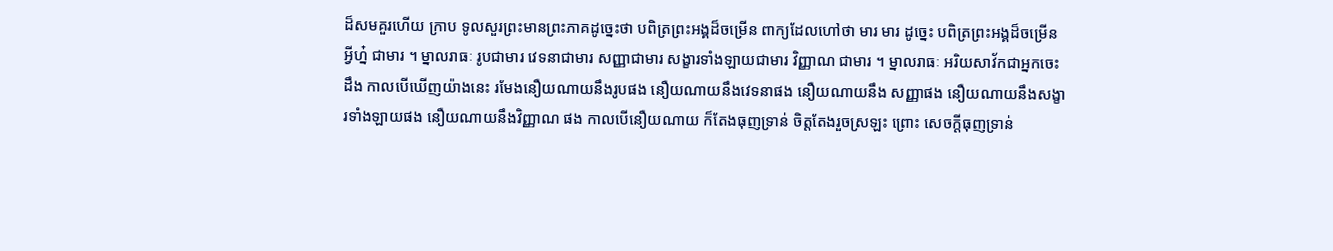ដ៏សមគួរហើយ ក្រាប ទូលសួរព្រះមានព្រះភាគដូច្នេះថា បពិត្រព្រះអង្គដ៏ចម្រើន ពាក្យដែលហៅថា មារ មារ ដូច្នេះ បពិត្រព្រះអង្គដ៏ចម្រើន អ្វីហ្ន៎ ជាមារ ។ ម្នាលរាធៈ រូបជាមារ វេទនាជាមារ សញ្ញាជាមារ សង្ខារទាំងឡាយជាមារ វិញ្ញាណ ជាមារ ។ ម្នាលរាធៈ អរិយសាវ័កជាអ្នកចេះដឹង កាលបើឃើញយ៉ាងនេះ រមែងនឿយណាយនឹងរូបផង នឿយណាយនឹងវេទនាផង នឿយណាយនឹង សញ្ញាផង នឿយណាយនឹងសង្ខារទាំងឡាយផង នឿយណាយនឹងវិញ្ញាណ ផង កាលបើនឿយណាយ ក៏តែងធុញទ្រាន់ ចិត្តតែងរួចស្រឡះ ព្រោះ សេចក្តីធុញទ្រាន់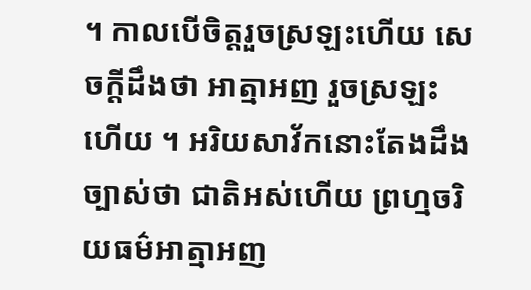។ កាលបើចិត្តរួចស្រឡះហើយ សេចក្តីដឹងថា អាត្មាអញ រួចស្រឡះហើយ ។ អរិយសាវ័កនោះតែងដឹងច្បាស់ថា ជាតិអស់ហើយ ព្រហ្មចរិយធម៌អាត្មាអញ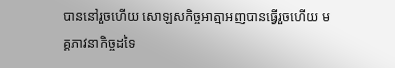បាននៅរួចហើយ សោឡសកិច្ចអាត្មាអញបានធ្វើរួចហើយ មគ្គភាវនាកិច្ចដទៃ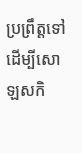ប្រព្រឹត្តទៅ ដើម្បីសោឡសកិ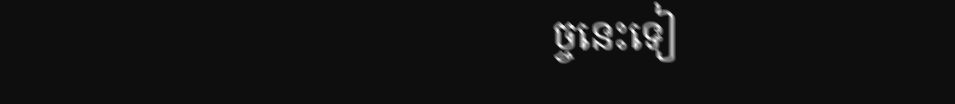ច្ចនេះទៀ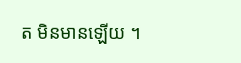ត មិនមានឡើយ ។